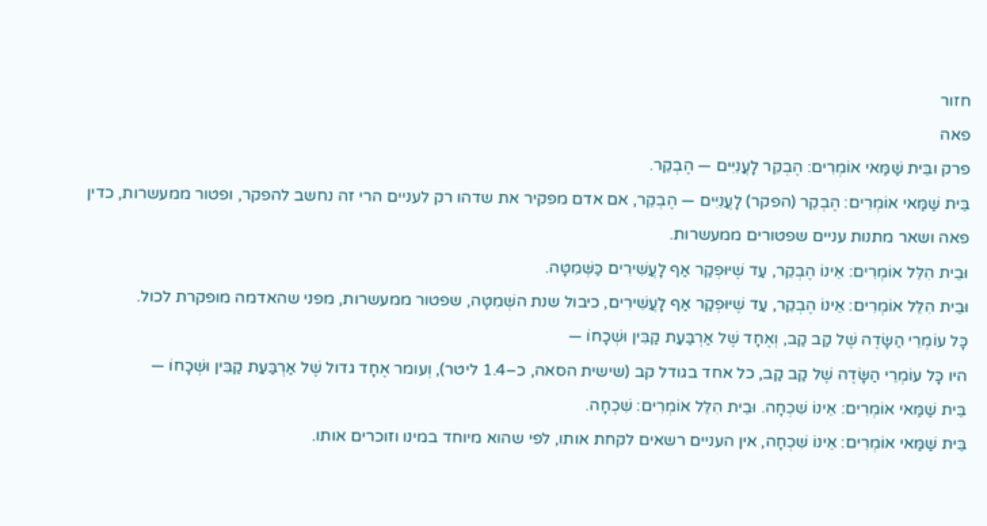חזור
פאה
פרק ובֵּית שַׁמַּאי אוֹמְרִים: הֶבְקֵר לָעֲנִיִּים — הֶבְקֵר.
בֵּית שַׁמַּאי אוֹמְרִים: הֶבְקֵר (הפקר) לָעֲנִיִּים — הֶבְקֵר, אם אדם מפקיר את שדהו רק לעניים הרי זה נחשב להפקר, ופטור ממעשרות, כדין פאה ושאר מתנות עניים שפטורים ממעשרות.
וּבֵית הִלֵּל אוֹמְרִים: אֵינוֹ הֶבְקֵר, עַד שֶׁיּוּפְקַר אַף לָעֲשִׁירִים כַּשְּׁמִטָּה.
וּבֵית הִלֵּל אוֹמְרִים: אֵינוֹ הֶבְקֵר, עַד שֶׁיּוּפְקַר אַף לָעֲשִׁירִים, כיבול שנת השְּׁמִטָּה, שפטור ממעשרות, מפני שהאדמה מופקרת לכול.
כָּל עוֹמְרֵי הַשָּׂדֶה שֶׁל קַב קַב, וְאֶחָד שֶׁל אַרְבַּעַת קַבִּין וּשְׁכָחוֹ —
היו כָּל עוֹמְרֵי הַשָּׂדֶה שֶׁל קַב קַב, כל אחד בגודל קב (שישית הסאה, כ–1.4 ליטר), וְעומר אֶחָד גדול שֶׁל אַרְבַּעַת קַבִּין וּשְׁכָחוֹ —
בֵּית שַׁמַּאי אוֹמְרִים: אֵינוֹ שִׁכְחָה. וּבֵית הִלֵּל אוֹמְרִים: שִׁכְחָה.
בֵּית שַׁמַּאי אוֹמְרִים: אֵינוֹ שִׁכְחָה, אין העניים רשאים לקחת אותו, לפי שהוא מיוחד במינו וזוכרים אותו.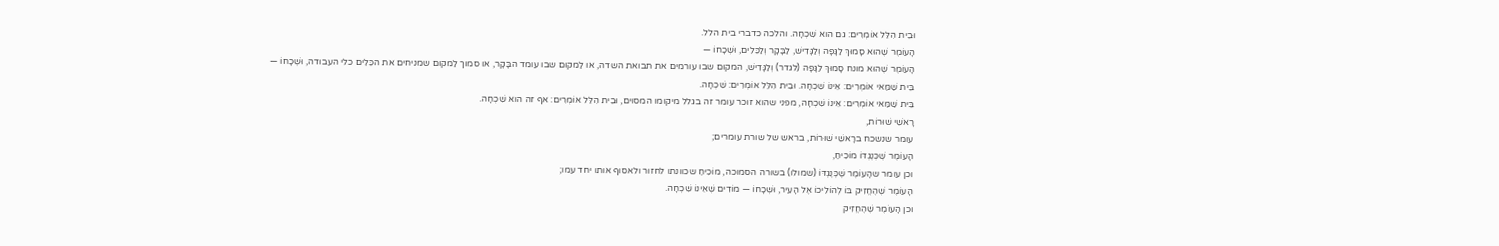וּבֵית הִלֵּל אוֹמְרִים: גם הוא שִׁכְחָה. והלכה כדברי בית הלל.
הָעוֹמֶר שֶׁהוּא סָמוּךְ לַגָּפָה וְלַגָּדִישׁ, לַבָּקָר וְלַכֵּלִים, וּשְׁכָחוֹ —
הָעוֹמֶר שֶׁהוּא מונח סָמוּךְ לַגָּפָה (לגדר) וְלַגָּדִישׁ, המקום שבו עורמים את תבואת השדה, או לַמקום שבו עומד הבָּקָר, או סמוך לַמקום שמניחים את הכֵּלִים כלי העבודה, וּשְׁכָחוֹ —
בֵּית שַׁמַּאי אוֹמְרִים: אֵינוֹ שִׁכְחָה. וּבֵית הִלֵּל אוֹמְרִים: שִׁכְחָה.
בֵּית שַׁמַּאי אוֹמְרִים: אֵינוֹ שִׁכְחָה, מפני שהוא זוכר עומר זה בגלל מיקומו המסוים, וּבֵית הִלֵּל אוֹמְרִים: אף זה הוא שִׁכְחָה.
רָאשֵׁי שׁוּרוֹת,
עומר שנשכח ברָאשֵׁי שׁוּרוֹת, בראש של שורת עומרים;
הָעוֹמֶר שֶׁכְּנֶגְדּוֹ מוֹכִיחַ,
וכן עומר שהָעוֹמֶר שֶׁכְּנֶגְדּוֹ (שמולו) בשורה הסמוכה, מוֹכִיחַ שכוונתו לחזור ולאסוף אותו יחד עמו;
הָעוֹמֶר שֶׁהֶחֱזִיק בּוֹ לְהוֹלִיכוֹ אֶל הָעִיר, וּשְׁכָחוֹ — מוֹדִים שֶׁאֵינוֹ שִׁכְחָה.
וכן הָעוֹמֶר שֶׁהֶחֱזִיק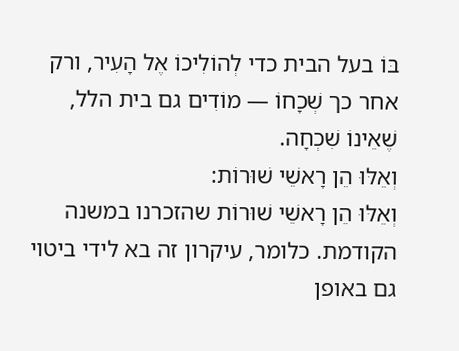בּוֹ בעל הבית כדי לְהוֹלִיכוֹ אֶל הָעִיר, ורק אחר כך שְׁכָחוֹ — מוֹדִים גם בית הלל, שֶׁאֵינוֹ שִׁכְחָה.
וְאֵלּוּ הֵן רָאשֵׁי שׁוּרוֹת:
וְאֵלּוּ הֵן רָאשֵׁי שׁוּרוֹת שהזכרנו במשנה הקודמת. כלומר, עיקרון זה בא לידי ביטוי גם באופן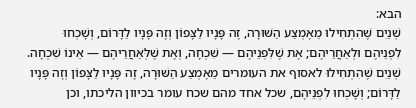הבא:
שְׁנַיִם שֶׁהִתְחִילוּ מֵאֶמְצַע הַשּׁוּרָה, זֶה פָּנָיו לַצָּפוֹן וְזֶה פָּנָיו לַדָּרוֹם, וְשָׁכְחוּ לִפְנֵיהֶם וּלְאַחֲרֵיהֶם; אֶת שֶׁלִּפְנֵיהֶם — שִׁכְחָה, וְאֶת שֶׁלְּאַחֲרֵיהֶם — אֵינוֹ שִׁכְחָה.
שְׁנַיִם שֶׁהִתְחִילוּ לאסוף את העומרים מֵאֶמְצַע הַשּׁוּרָה, זֶה פָּנָיו לַצָּפוֹן וְזֶה פָּנָיו לַדָּרוֹם; וְשָׁכְחוּ לִפְנֵיהֶם, שכל אחד מהם שכח עומר בכיוון הליכתו, וכן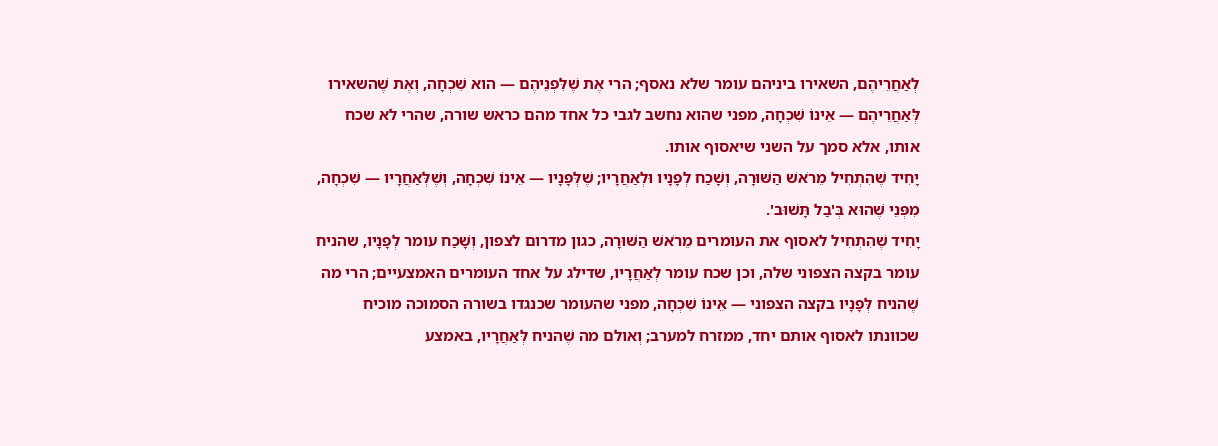לְאַחֲרֵיהֶם, השאירו ביניהם עומר שלא נאסף; הרי אֶת שֶׁלִּפְנֵיהֶם — הוא שִׁכְחָה, וְאֶת שֶׁהשאירו לְּאַחֲרֵיהֶם — אֵינוֹ שִׁכְחָה, מפני שהוא נחשב לגבי כל אחד מהם כראש שורה, שהרי לא שכח אותו, אלא סמך על השני שיאסוף אותו.
יָחִיד שֶׁהִתְחִיל מֵרֹאשׁ הַשּׁוּרָה, וְשָׁכַח לְפָנָיו וּלְאַחֲרָיו; שֶׁלְּפָנָיו — אֵינוֹ שִׁכְחָה, וְשֶׁלְּאַחֲרָיו — שִׁכְחָה, מִפְּנֵי שֶׁהוּא בְּ'בַל תָּשׁוּב'.
יָחִיד שֶׁהִתְחִיל לאסוף את העומרים מֵרֹאשׁ הַשּׁוּרָה, כגון מדרום לצפון, וְשָׁכַח עומר לְפָנָיו, שהניח עומר בקצה הצפוני שלה, וכן שכח עומר לְאַחֲרָיו, שדילג על אחד העומרים האמצעיים; הרי מה שֶׁהניח לְּפָנָיו בקצה הצפוני — אֵינוֹ שִׁכְחָה, מפני שהעומר שכנגדו בשורה הסמוכה מוכיח שכוונתו לאסוף אותם יחד, ממזרח למערב; וְאולם מה שֶׁהניח לְּאַחֲרָיו, באמצע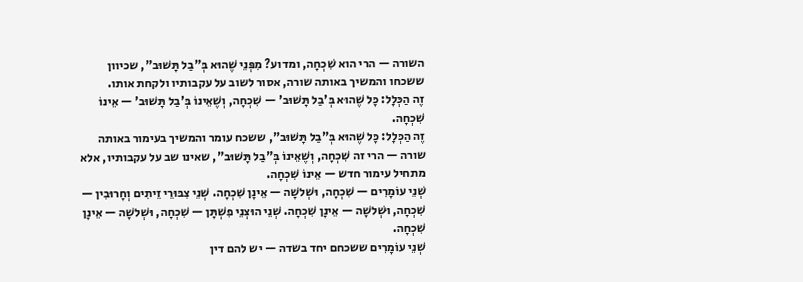השורה — הרי הוא שִׁכְחָה, ומדוע? מִפְּנֵי שֶׁהוּא בְּ"בַל תָּשׁוּב", שכיוון ששכחו והמשיך באותה שורה, אסור לשוב על עקבותיו ולקחת אותו.
זֶה הַכְּלָל: כָּל שֶׁהוּא בְּ'בַל תָּשׁוּב' — שִׁכְחָה, וְשֶׁאֵינוֹ בְּ'בַל תָּשׁוּב' — אֵינוֹ שִׁכְחָה.
זֶה הַכְּלָל: כָּל שֶׁהוּא בְּ"בַל תָּשׁוּב", ששכח עומר והמשיך בעימור באותה שורה — הרי זה שִׁכְחָה, וְשֶׁאֵינוֹ בְּ"בַל תָּשׁוּב", שאינו שב על עקבותיו, אלא מתחיל עימור חדש — אֵינוֹ שִׁכְחָה.
שְׁנֵי עוֹמָרִים — שִׁכְחָה, וּשְׁלשָׁה — אֵינָן שִׁכְחָה. שְׁנֵי צִבּוּרֵי זֵיתִים וְחָרוּבִין — שִׁכְחָה, וּשְׁלשָׁה — אֵינָן שִׁכְחָה. שְׁנֵי הוּצְנֵי פִשְׁתָּן — שִׁכְחָה, וּשְׁלשָׁה — אֵינָן שִׁכְחָה.
שְׁנֵי עוֹמָרִים ששכחם יחד בשדה — יש להם דין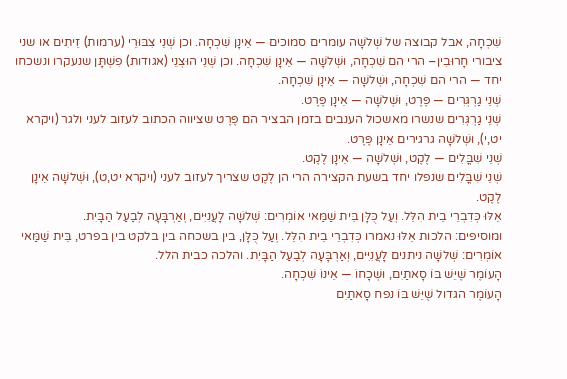שִׁכְחָה, אבל קבוצה של שְׁלשָׁה עומרים סמוכים — אֵינָן שִׁכְחָה. וכן שְׁנֵי צִבּוּרֵי (ערמות) זֵיתִים או שני ציבורי חָרוּבִין– הרי הם שִׁכְחָה, וּשְׁלשָׁה — אֵינָן שִׁכְחָה. וכן שְׁנֵי הוּצְנֵי (אגודות) פִשְׁתָּן שנעקרו ונשכחו יחד — הרי הם שִׁכְחָה, וּשְׁלשָׁה — אֵינָן שִׁכְחָה.
שְׁנֵי גַרְגְּרִים — פֶּרֶט, וּשְׁלשָׁה — אֵינָן פֶּרֶט.
שְׁנֵי גַרְגְּרִים שנשרו מאשכול הענבים בזמן הבציר הם פֶּרֶט שציווה הכתוב לעזוב לעני ולגר (ויקרא יט,י), וּשְׁלשָׁה גרגירים אֵינָן פֶּרֶט.
שְׁנֵי שִׁבֳּלִים — לֶקֶט, וּשְׁלשָׁה — אֵינָן לֶקֶט.
שְׁנֵי שִׁבֳּלִים שנפלו יחד בשעת הקצירה הרי הן לֶקֶט שצריך לעזוב לעני (ויקרא יט,ט), וּשְׁלשָׁה אֵינָן לֶקֶט.
אֵלּוּ כְּדִבְרֵי בֵית הִלֵּל. וְעַל כֻּלָּן בֵּית שַׁמַּאי אוֹמְרִים: שְׁלשָׁה לָעֲנִיִּים, וְאַרְבָּעָה לְבַעַל הַבָּיִת.
ומוסיפים: הלכות אֵלּוּ נאמרו כְּדִבְרֵי בֵית הִלֵּל. וְעַל כֻּלָּן, בין בשכחה בין בלקט בין בפרט, בֵּית שַׁמַּאי אוֹמְרִים: שְׁלשָׁה ניתנים לָעֲנִיִּים, וְאַרְבָּעָה לְבַעַל הַבָּיִת. והלכה כבית הלל.
הָעוֹמֶר שֶׁיֵּשׁ בּוֹ סָאתַיִם, וּשְׁכָחוֹ — אֵינוֹ שִׁכְחָה.
הָעוֹמֶר הגדול שֶׁיֵּשׁ בּוֹ נפח סָאתַיִם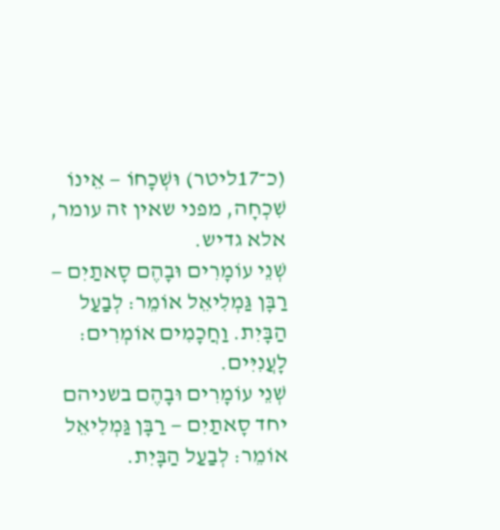(כ־17ליטר) וּשְׁכָחוֹ — אֵינוֹ שִׁכְחָה, מפני שאין זה עומר, אלא גדיש.
שְׁנֵי עוֹמָרִים וּבָהֶם סָאתַיִם — רַבָּן גַּמְלִיאֵל אוֹמֵר: לְבַעַל הַבָּיִת. וַחֲכָמִים אוֹמְרִים: לָעֲנִיִּים.
שְׁנֵי עוֹמָרִים וּבָהֶם בשניהם יחד סָאתַיִם — רַבָּן גַּמְלִיאֵל אוֹמֵר: לְבַעַל הַבָּיִת.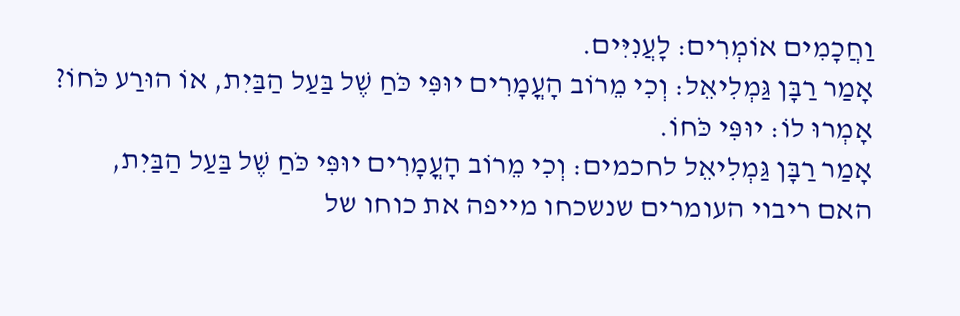וַחֲכָמִים אוֹמְרִים: לָעֲנִיִּים.
אָמַר רַבָּן גַּמְלִיאֵל: וְכִי מֵרוֹב הָעֳמָרִים יוּפִּי כֹּחַ שֶׁל בַּעַל הַבַּיִת, אוֹ הוּרַע כֹּחוֹ? אָמְרוּ לוֹ: יוּפִּי כֹּחוֹ.
אָמַר רַבָּן גַּמְלִיאֵל לחכמים: וְכִי מֵרוֹב הָעֳמָרִים יוּפִּי כֹּחַ שֶׁל בַּעַל הַבַּיִת, האם ריבוי העומרים שנשכחו מייפה את כוחו של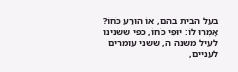בעל הבית בהם, אוֹ הוּרַע כֹּחוֹ? אָמְרוּ לוֹ: יוּפִּי כֹּחוֹ, כפי ששנינו לעיל משנה ה, ששני עומרים לעניים,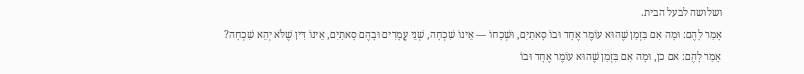ושלושה לבעל הבית.
אָמַר לָהֶם: וּמָה אִם בִּזְמַן שֶׁהוּא עוֹמֶר אֶחָד וּבוֹ סָאתַיִם, וּשְׁכָחוֹ — אֵינוֹ שִׁכְחָה, שְׁנֵי עֳמָרִים וּבָהֶם סָאתַיִם, אֵינוֹ דִּין שֶׁלֹּא יְהֵא שִׁכְחָה?
אָמַר לָהֶם: אם כן, וּמָה אִם בִּזְמַן שֶׁהוּא עוֹמֶר אֶחָד וּבוֹ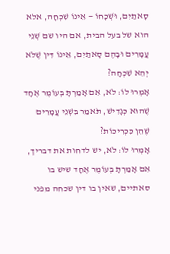סָאתַיִם, וּשְׁכָחוֹ — אֵינוֹ שִׁכְחָה, אלא הוא של בעל הבית, אם היו שם שְׁנֵי עֳמָרִים וּבָהֶם סָאתַיִם, אֵינוֹ דִּין שֶׁלֹּא יְהֵא שִׁכְחָה?
אָמְרוּ לוֹ: לֹא, אִם אָמַרְתָּ בְּעוֹמֶר אֶחָד שֶׁהוּא כְּגָדִישׁ, תֹּאמַר בִּשְׁנֵי עֳמָרִים שֶׁהֵן כִּכְרִיכוֹת?
אָמְרוּ לוֹ: לֹא, יש לדחות את דבריך, אִם אָמַרְתָּ בְּעוֹמֶר אֶחָד שיש בו סאתיים, שאין בו דין שכחה מפני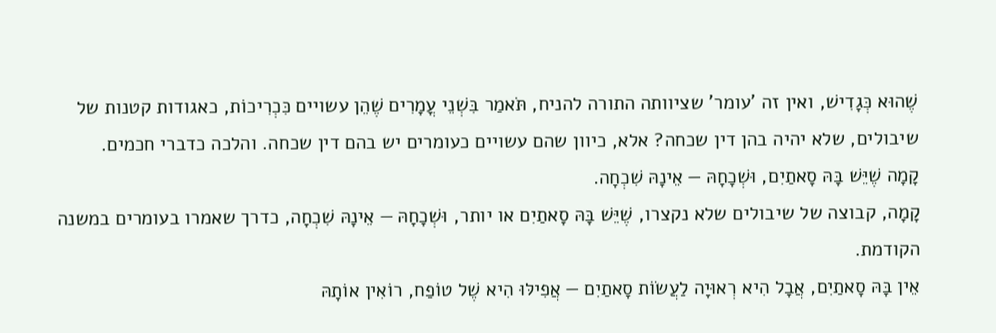שֶׁהוּא כְּגָדִישׁ, ואין זה 'עומר' שציוותה התורה להניח, תֹּאמַר בִּשְׁנֵי עֳמָרִים שֶׁהֵן עשויים כִּכְרִיכוֹת, כאגודות קטנות של שיבולים, שלא יהיה בהן דין שכחה? אלא, כיוון שהם עשויים כעומרים יש בהם דין שכחה. והלכה כדברי חכמים.
קָמָה שֶׁיֵּשׁ בָּהּ סָאתַיִם, וּשְׁכָחָהּ — אֵינָהּ שִׁכְחָה.
קָמָה, קבוצה של שיבולים שלא נקצרו, שֶׁיֵּשׁ בָּהּ סָאתַיִם או יותר, וּשְׁכָחָהּ — אֵינָהּ שִׁכְחָה, כדרך שאמרו בעומרים במשנה הקודמת.
אֵין בָּהּ סָאתַיִם, אֲבָל הִיא רְאוּיָה לַעֲשׂוֹת סָאתַיִם — אֲפִילּוּ הִיא שֶׁל טוֹפַח, רוֹאִין אוֹתָהּ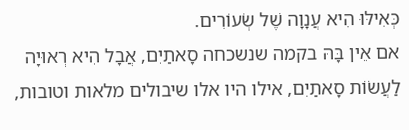כְּאִילּוּ הִיא עֲנָוָה שֶׁל שְׂעוֹרִים.
אם אֵין בָּהּ בקמה שנשכחה סָאתַיִם, אֲבָל הִיא רְאוּיָה לַעֲשׂוֹת סָאתַיִם, אילו היו אלו שיבולים מלאות וטובות,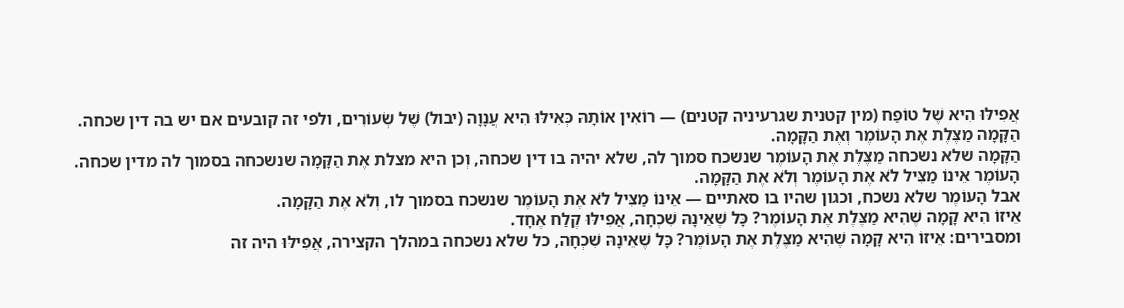אֲפִילּוּ הִיא שֶׁל טוֹפַח (מין קטנית שגרעיניה קטנים) — רוֹאִין אוֹתָהּ כְּאִילּוּ הִיא עֲנָוָה (יבול) שֶׁל שְׂעוֹרִים, ולפי זה קובעים אם יש בה דין שכחה.
הַקָּמָה מַצֶּלֶת אֶת הָעוֹמֶר וְאֶת הַקָּמָה.
הַקָּמָה שלא נשכחה מַצֶּלֶת אֶת הָעוֹמֶר שנשכח סמוך לה, שלא יהיה בו דין שכחה, וְכן היא מצלת אֶת הַקָּמָה שנשכחה בסמוך לה מדין שכחה.
הָעוֹמֶר אֵינוֹ מַצִּיל לֹא אֶת הָעוֹמֶר וְלֹא אֶת הַקָּמָה.
אבל הָעוֹמֶר שלא נשכח, וכגון שהיו בו סאתיים — אֵינוֹ מַצִּיל לֹא אֶת הָעוֹמֶר שנשכח בסמוך לו, וְלֹא אֶת הַקָּמָה.
אֵיזוֹ הִיא קָמָה שֶׁהִיא מַצֶּלֶת אֶת הָעוֹמֶר? כָּל שֶׁאֵינָהּ שִׁכְחָה, אֲפִילּוּ קֶלַח אֶחָד.
ומסבירים: אֵיזוֹ הִיא קָמָה שֶׁהִיא מַצֶּלֶת אֶת הָעוֹמֶר? כָּל שֶׁאֵינָהּ שִׁכְחָה, כל שלא נשכחה במהלך הקצירה, אֲפִילּוּ היה זה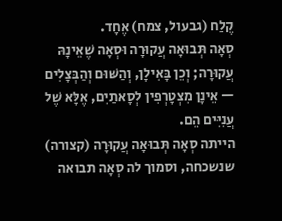קֶלַח (גבעול, צמח) אֶחָד.
סְאָה תְּבוּאָה עֲקוּרָה וּסְאָה שֶׁאֵינָהּ עֲקוּרָה; וְכֵן בָּאִילָן, וְהַשּׁוּם וְהַבְּצָלִים — אֵינָן מִצְטָרְפִין לְסָאתַיִם, אֶלָּא שֶׁל עֲנִיִּים הֵם.
הייתה סְאָה תְּבוּאָה עֲקוּרָה (קצורה) שנשכחה, וסמוך לה סְאָה תבואה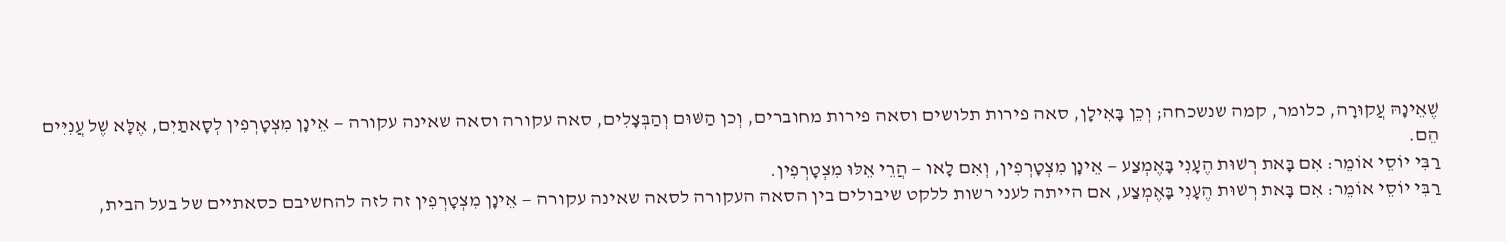שֶׁאֵינָהּ עֲקוּרָה, כלומר, קמה שנשכחה; וְכֵן בָּאִילָן, סאה פירות תלושים וסאה פירות מחוברים, וְכן הַשּׁוּם וְהַבְּצָלִים, סאה עקורה וסאה שאינה עקורה — אֵינָן מִצְטָרְפִין לְסָאתַיִם, אֶלָּא שֶׁל עֲנִיִּים הֵם.
רַבִּי יוֹסֵי אוֹמֵר: אִם בָּאת רְשׁוּת הֶעָנִי בָּאֶמְצַע — אֵינָן מִצְטָרְפִין, וְאִם לָאו — הֲרֵי אֵלּוּ מִצְטָרְפִין.
רַבִּי יוֹסֵי אוֹמֵר: אִם בָּאת רְשׁוּת הֶעָנִי בָּאֶמְצַע, אם הייתה לעני רשות ללקט שיבולים בין הסאה העקורה לסאה שאינה עקורה — אֵינָן מִצְטָרְפִין זה לזה להחשיבם כסאתיים של בעל הבית,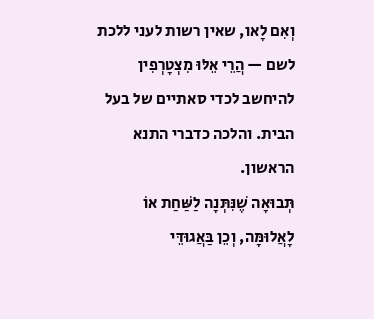וְאִם לָאו, שאין רשות לעני ללכת לשם — הֲרֵי אֵלּוּ מִצְטָרְפִין להיחשב לכדי סאתיים של בעל הבית. והלכה כדברי התנא הראשון.
תְּבוּאָה שֶׁנִּתְּנָה לַשַּׁחַת אוֹ לָאֲלוּמָּה, וְכֵן בַּאֲגוּדֵּי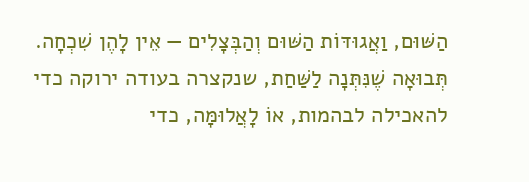הַשּׁוּם, וַאֲגוּדּוֹת הַשּׁוּם וְהַבְּצָלִים — אֵין לָהֶן שִׁכְחָה.
תְּבוּאָה שֶׁנִּתְּנָה לַשַּׁחַת, שנקצרה בעודה ירוקה כדי להאכילה לבהמות, אוֹ לָאֲלוּמָּה, כדי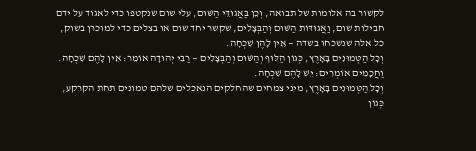לקשור בה אלומות של תבואה, וְכֵן בַּאֲגוּדֵּי הַשּׁוּם, עלי שום שנקטפו כדי לאגוד על ידם חבילות שום, וַאֲגוּדּוֹת הַשּׁוּם וְהַבְּצָלִים, שקשר יחד שום או בצלים כדי למוכרן בשוק, כל אלה שנשכחו בשדה — אֵין לָהֶן שִׁכְחָה.
וְכָל הַטְּמוּנִים בָּאָרֶץ, כְּגוֹן הַלּוּף וְהַשּׁוּם וְהַבְּצָלִים — רַבִּי יְהוּדָה אוֹמֵר: אֵין לָהֶם שִׁכְחָה. וַחֲכָמִים אוֹמְרִים: יֵשׁ לָהֶם שִׁכְחָה.
וְכָל הַטְּמוּנִים בָּאָרֶץ, מיני צמחים שהחלקים הנאכלים שלהם טמונים תחת הקרקע, כְּגוֹן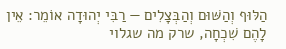הַלּוּף וְהַשּׁוּם וְהַבְּצָלִים — רַבִּי יְהוּדָה אוֹמֵר: אֵין לָהֶם שִׁכְחָה, שרק מה שגלוי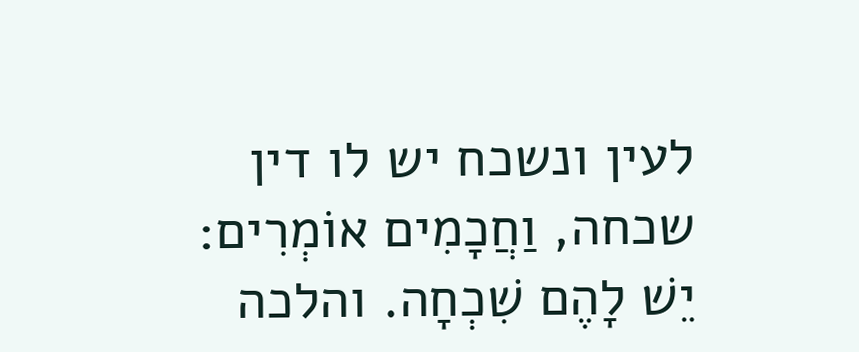לעין ונשכח יש לו דין שכחה, וַחֲכָמִים אוֹמְרִים: יֵשׁ לָהֶם שִׁכְחָה. והלכה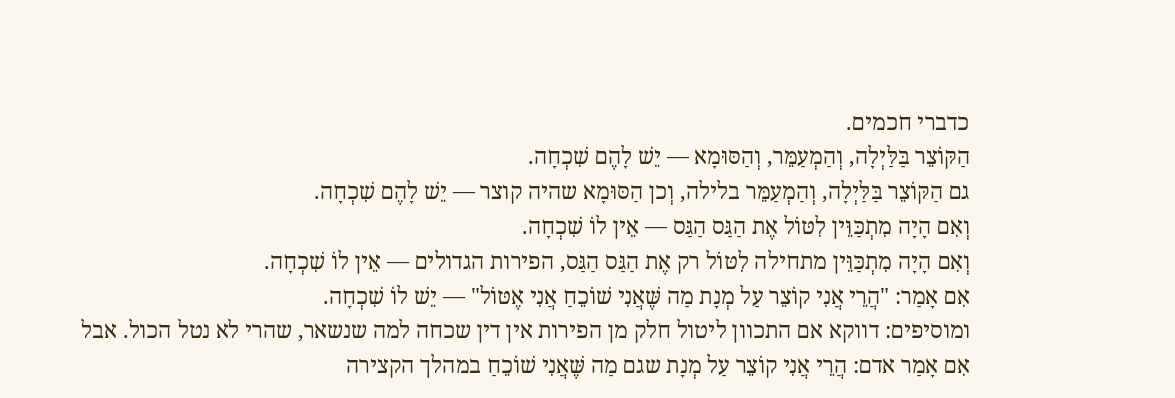כדברי חכמים.
הַקּוֹצֵר בַּלַּיְלָה, וְהַמְעַמֵּר, וְהַסּוּמָא — יֵשׁ לָהֶם שִׁכְחָה.
גם הַקּוֹצֵר בַּלַּיְלָה, וְהַמְעַמֵּר בלילה, וְכן הַסּוּמָא שהיה קוצר — יֵשׁ לָהֶם שִׁכְחָה.
וְאִם הָיָה מִתְכַּוֵּין לִטּוֹל אֶת הַגַּס הַגַּס — אֵין לוֹ שִׁכְחָה.
וְאִם הָיָה מִתְכַּוֵּין מתחילה לִטּוֹל רק אֶת הַגַּס הַגַּס, הפירות הגדולים — אֵין לוֹ שִׁכְחָה.
אִם אָמַר: "הֲרֵי אֲנִי קוֹצֵר עַל מְנָת מַה שֶּׁאֲנִי שׁוֹכֵחַ אֲנִי אֶטּוֹל" — יֵשׁ לוֹ שִׁכְחָה.
ומוסיפים: דווקא אם התכוון ליטול חלק מן הפירות אין דין שכחה למה שנשאר, שהרי לא נטל הכול. אבל אִם אָמַר אדם: הֲרֵי אֲנִי קוֹצֵר עַל מְנָת שגם מַה שֶּׁאֲנִי שׁוֹכֵחַ במהלך הקצירה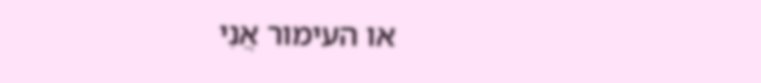או העימור אֲנִי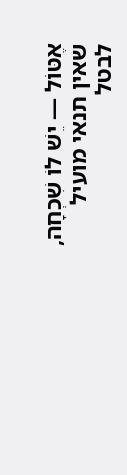אֶטּוֹל — יֵשׁ לוֹ שִׁכְחָה, שאין תנאי מועיל לבטל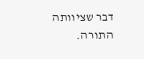דבר שציוותה התורה.